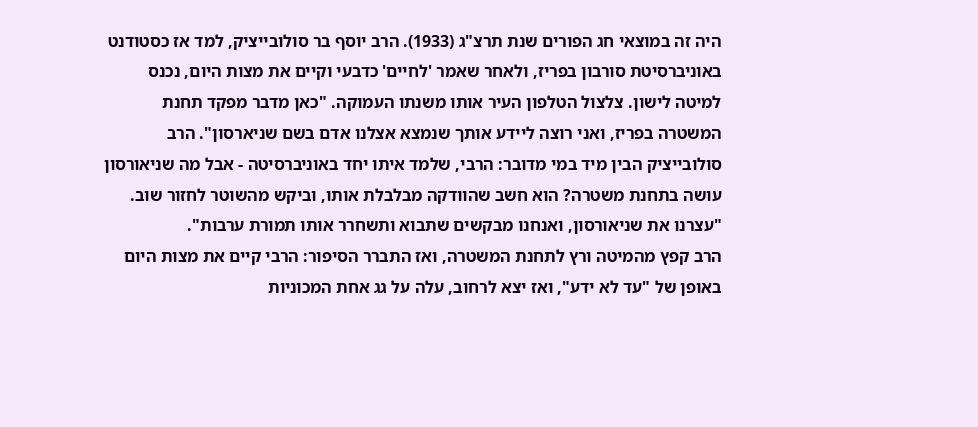היה זה במוצאי חג הפורים שנת תרצ"ג (1933). הרב יוסף בר סולובייציק, למד אז כסטודנט באוניברסיטת סורבון בפריז, ולאחר שאמר 'לחיים' כדבעי וקיים את מצות היום, נכנס למיטה לישון. צלצול הטלפון העיר אותו משנתו העמוקה. "כאן מדבר מפקד תחנת המשטרה בפריז, ואני רוצה ליידע אותך שנמצא אצלנו אדם בשם שניארסון". הרב סולובייציק הבין מיד במי מדובר: הרבי, שלמד איתו יחד באוניברסיטה - אבל מה שניאורסון עושה בתחנת משטרה? הוא חשב שהוודקה מבלבלת אותו, וביקש מהשוטר לחזור שוב. "עצרנו את שניאורסון, ואנחנו מבקשים שתבוא ותשחרר אותו תמורת ערבות".
הרב קפץ מהמיטה ורץ לתחנת המשטרה, ואז התברר הסיפור: הרבי קיים את מצות היום באופן של "עד לא ידע", ואז יצא לרחוב, עלה על גג אחת המכוניות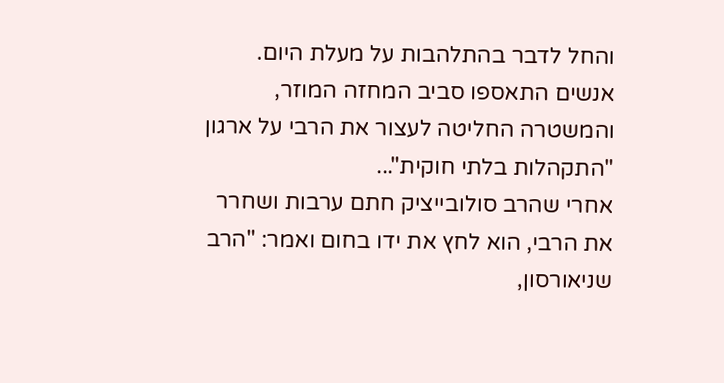והחל לדבר בהתלהבות על מעלת היום. אנשים התאספו סביב המחזה המוזר, והמשטרה החליטה לעצור את הרבי על ארגון "התקהלות בלתי חוקית"...
אחרי שהרב סולובייציק חתם ערבות ושחרר את הרבי, הוא לחץ את ידו בחום ואמר: "הרב שניאורסון,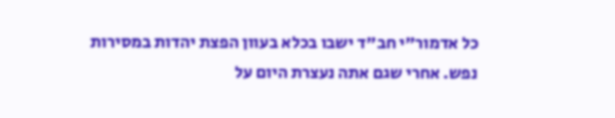כל אדמור"י חב"ד ישבו בכלא בעוון הפצת יהדות במסירות נפש. אחרי שגם אתה נעצרת היום על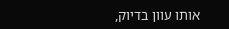אותו עוון בדיוק,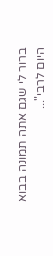ברור לי שגם אתה תמונה בבוא היום לרבי"...